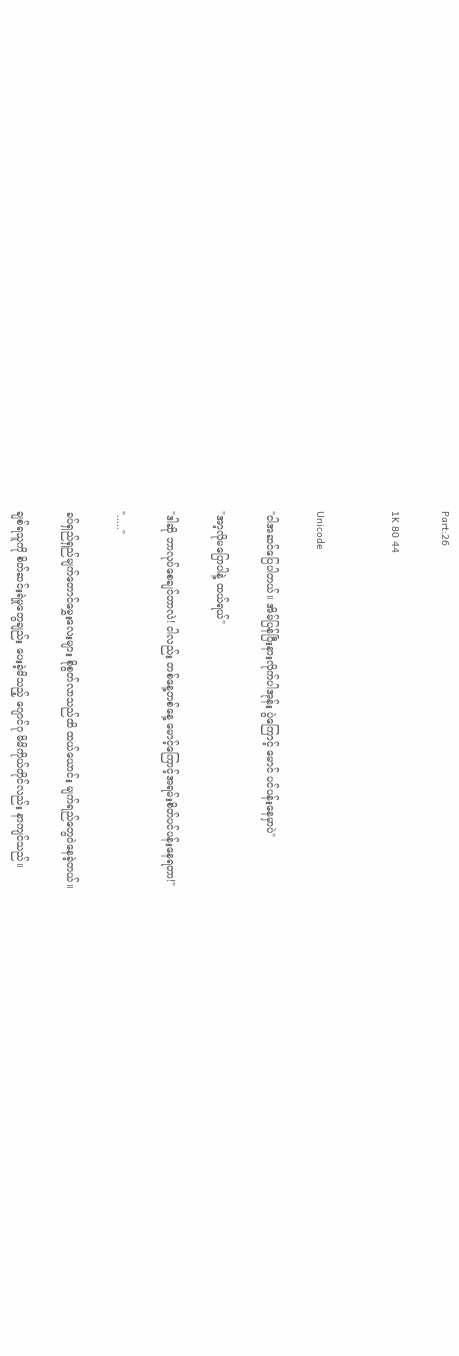Part:26

1K 80 44


Unicode

"ငါအဆင်ပြေပါတယ်။ အိမ်ပြန်ပြီးနားလိုက်ပါအုန်း ပွဲကြောင့် မောင် ပင်ပန်းနေမှာပဲ"

"အာ့လိုမပြောပါနဲ့ ထယ်ရယ်"

"ဒါဆို ဘာလုပ်စေချင်တာလဲ! ငါလည်း တစ်နေ့တစ်နေ့ မောင့်ကြောင့်အရမ်းစိတ်ပင်ပန်းနေရတာ!"

"....."

ခပ်ရှည်ရှည်မျက်တောင်မွှေးလေးများ စိုစွတ်လာသည်ထိ ထယ်ယောင်း မျက်ရည်တွေဝဲနေခဲ့တယ်။

ချစ်ရသူကို စိတ်ဆင်းရဲမှုတွေချည်း ပေး‌ခဲ့မိသည့် ဂျောင်ဂု မိမိကိုယ်တိုင်လည်း နာကျင်သည်။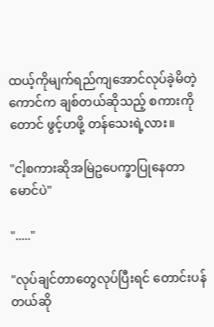ထယ့်ကိုမျက်ရည်ကျအောင်လုပ်ခဲ့မိတဲ့ကောင်က ချစ်တယ်ဆိုသည့် စကားကိုတောင် ဖွင့်ဟဖို့ တန်သေးရဲ့လား။

"ငါ့စကားဆိုအမြဲဥပေက္ခာပြုနေတာ မောင်ပဲ"

"....."

"လုပ်ချင်တာတွေလုပ်ပြီးရင် တောင်းပန်တယ်ဆို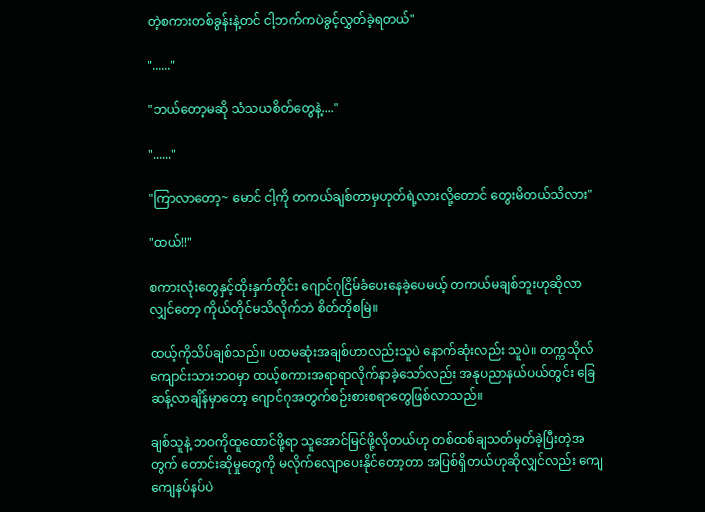တဲ့စကားတစ်ခွန်းနဲ့တင် ငါ့ဘက်ကပဲခွင့်လွှတ်ခဲ့ရတယ်"

"......"

"ဘယ်တော့မဆို သံသယစိတ်တွေနဲ့...."

"......"

"ကြာလာတော့~ မောင် ငါ့ကို တကယ်ချစ်တာမှဟုတ်ရဲ့လားလို့တောင် တွေးမိတယ်သိလား"

"ထယ်!!"

စကားလုံးတွေနှင့်ထိုးနှက်တိုင်း ဂျောင်ဂုငြိမ်‌ခံပေးနေခဲ့ပေမယ့် တကယ်မချစ်ဘူးဟုဆိုလာလျှင်တော့ ကိုယ်တိုင်မသိလိုက်ဘဲ စိတ်တိုစမြဲ။

ထယ့်ကိုသိပ်ချစ်သည်။ ပထမဆုံးအချစ်ဟာလည်းသူပဲ နောက်ဆုံးလည်း သူပဲ။ တက္ကသိုလ်ကျောင်းသားဘဝမှာ ထယ့်စကားအရာရာလိုက်နာခဲ့သော်လည်း အနုပညာနယ်ပယ်တွင်း ခြေဆန့်လာချိန်မှာတော့ ဂျောင်ဂုအတွက်စဉ်းစားစရာတွေဖြစ်လာသည်။

ချစ်သူနဲ့ ဘဝကိုထူထောင်ဖို့ရာ သူအောင်မြင်ဖို့လိုတယ်ဟု တစ်ထစ်ချသတ်မှတ်ခဲ့ပြီးတဲ့အတွက် တောင်းဆိုမှုတွေကို မလိုက်လျောပေးနိုင်တော့တာ အပြစ်ရှိတယ်ဟုဆိုလျှင်လည်း ကျေကျေနပ်နပ်ပဲ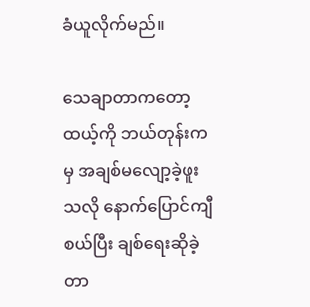ခံယူလိုက်မည်။

သေချာတာကတော့ ထယ့်ကို ဘယ်တုန်းကမှ အချစ်မလျော့ခဲ့ဖူးသလို နောက်ပြောင်ကျီစယ်ပြီး ချစ်ရေးဆိုခဲ့တာ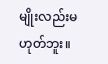မျိုးလည်းမဟုတ်ဘူး။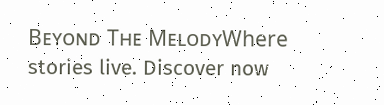Bᴇʏᴏɴᴅ Tʜᴇ MᴇʟᴏᴅʏWhere stories live. Discover now